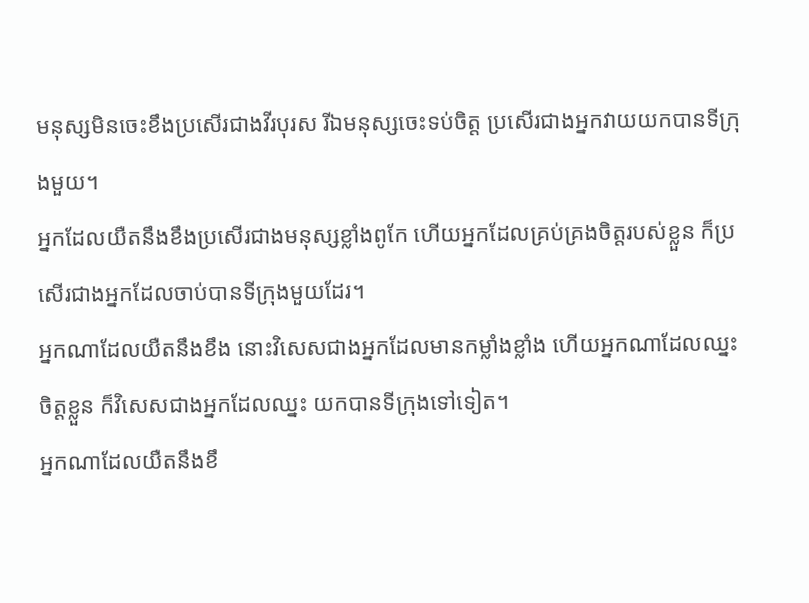មនុស្សមិនចេះខឹងប្រសើរជាងវីរបុរស រីឯមនុស្សចេះទប់ចិត្ត ប្រសើរជាងអ្នកវាយយកបានទីក្រុងមួយ។
អ្នកដែលយឺតនឹងខឹងប្រសើរជាងមនុស្សខ្លាំងពូកែ ហើយអ្នកដែលគ្រប់គ្រងចិត្តរបស់ខ្លួន ក៏ប្រសើរជាងអ្នកដែលចាប់បានទីក្រុងមួយដែរ។
អ្នកណាដែលយឺតនឹងខឹង នោះវិសេសជាងអ្នកដែលមានកម្លាំងខ្លាំង ហើយអ្នកណាដែលឈ្នះចិត្តខ្លួន ក៏វិសេសជាងអ្នកដែលឈ្នះ យកបានទីក្រុងទៅទៀត។
អ្នកណាដែលយឺតនឹងខឹ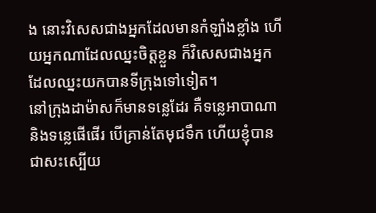ង នោះវិសេសជាងអ្នកដែលមានកំឡាំងខ្លាំង ហើយអ្នកណាដែលឈ្នះចិត្តខ្លួន ក៏វិសេសជាងអ្នកដែលឈ្នះយកបានទីក្រុងទៅទៀត។
នៅក្រុងដាម៉ាសក៏មានទន្លេដែរ គឺទន្លេអាបាណា និងទន្លេផើផើរ បើគ្រាន់តែមុជទឹក ហើយខ្ញុំបានជាសះស្បើយ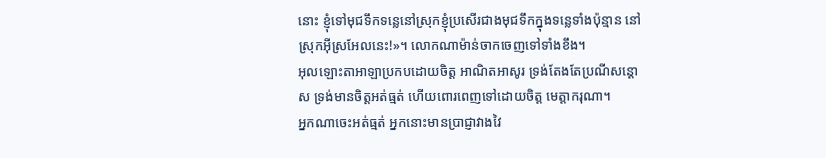នោះ ខ្ញុំទៅមុជទឹកទន្លេនៅស្រុកខ្ញុំប្រសើរជាងមុជទឹកក្នុងទន្លេទាំងប៉ុន្មាន នៅស្រុកអ៊ីស្រអែលនេះ!»។ លោកណាម៉ាន់ចាកចេញទៅទាំងខឹង។
អុលឡោះតាអាឡាប្រកបដោយចិត្ត អាណិតអាសូរ ទ្រង់តែងតែប្រណីសន្ដោស ទ្រង់មានចិត្តអត់ធ្មត់ ហើយពោរពេញទៅដោយចិត្ត មេត្តាករុណា។
អ្នកណាចេះអត់ធ្មត់ អ្នកនោះមានប្រាជ្ញាវាងវៃ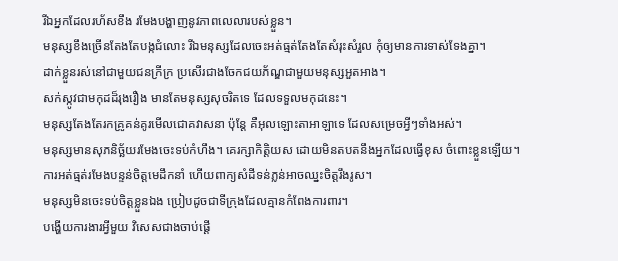រីឯអ្នកដែលរហ័សខឹង រមែងបង្ហាញនូវភាពលេលារបស់ខ្លួន។
មនុស្សខឹងច្រើនតែងតែបង្កជំលោះ រីឯមនុស្សដែលចេះអត់ធ្មត់តែងតែសំរុះសំរួល កុំឲ្យមានការទាស់ទែងគ្នា។
ដាក់ខ្លួនរស់នៅជាមួយជនក្រីក្រ ប្រសើរជាងចែកជយភ័ណ្ឌជាមួយមនុស្សអួតអាង។
សក់ស្កូវជាមកុដដ៏រុងរឿង មានតែមនុស្សសុចរិតទេ ដែលទទួលមកុដនេះ។
មនុស្សតែងតែរកគ្រូគន់គូរមើលជោគវាសនា ប៉ុន្តែ គឺអុលឡោះតាអាឡាទេ ដែលសម្រេចអ្វីៗទាំងអស់។
មនុស្សមានសុភនិច្ឆ័យរមែងចេះទប់កំហឹង។ គេរក្សាកិត្តិយស ដោយមិនតបតនឹងអ្នកដែលធ្វើខុស ចំពោះខ្លួនឡើយ។
ការអត់ធ្មត់រមែងបន្ទន់ចិត្តមេដឹកនាំ ហើយពាក្យសំដីទន់ភ្លន់អាចឈ្នះចិត្តរឹងរូស។
មនុស្សមិនចេះទប់ចិត្តខ្លួនឯង ប្រៀបដូចជាទីក្រុងដែលគ្មានកំពែងការពារ។
បង្ហើយការងារអ្វីមួយ វិសេសជាងចាប់ផ្ដើ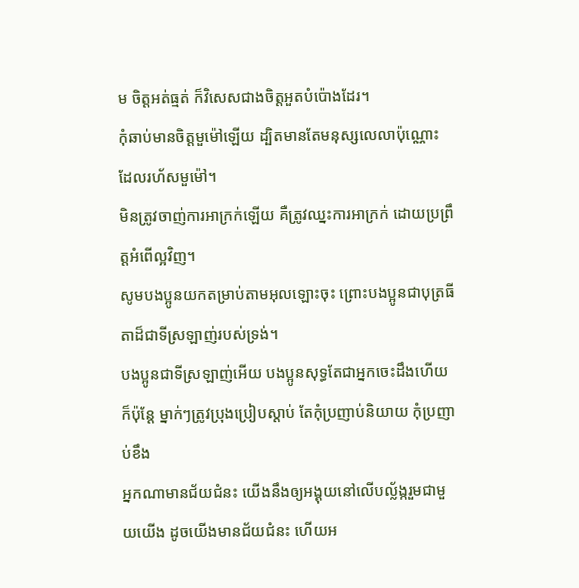ម ចិត្តអត់ធ្មត់ ក៏វិសេសជាងចិត្តអួតបំប៉ោងដែរ។
កុំឆាប់មានចិត្តមួម៉ៅឡើយ ដ្បិតមានតែមនុស្សលេលាប៉ុណ្ណោះ ដែលរហ័សមួម៉ៅ។
មិនត្រូវចាញ់ការអាក្រក់ឡើយ គឺត្រូវឈ្នះការអាក្រក់ ដោយប្រព្រឹត្ដអំពើល្អវិញ។
សូមបងប្អូនយកតម្រាប់តាមអុលឡោះចុះ ព្រោះបងប្អូនជាបុត្រធីតាដ៏ជាទីស្រឡាញ់របស់ទ្រង់។
បងប្អូនជាទីស្រឡាញ់អើយ បងប្អូនសុទ្ធតែជាអ្នកចេះដឹងហើយ ក៏ប៉ុន្ដែ ម្នាក់ៗត្រូវប្រុងប្រៀបស្ដាប់ តែកុំប្រញាប់និយាយ កុំប្រញាប់ខឹង
អ្នកណាមានជ័យជំនះ យើងនឹងឲ្យអង្គុយនៅលើបល្ល័ង្ករួមជាមួយយើង ដូចយើងមានជ័យជំនះ ហើយអ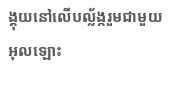ង្គុយនៅលើបល្ល័ង្ករួមជាមួយអុលឡោះ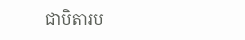ជាបិតារប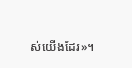ស់យើងដែរ»។